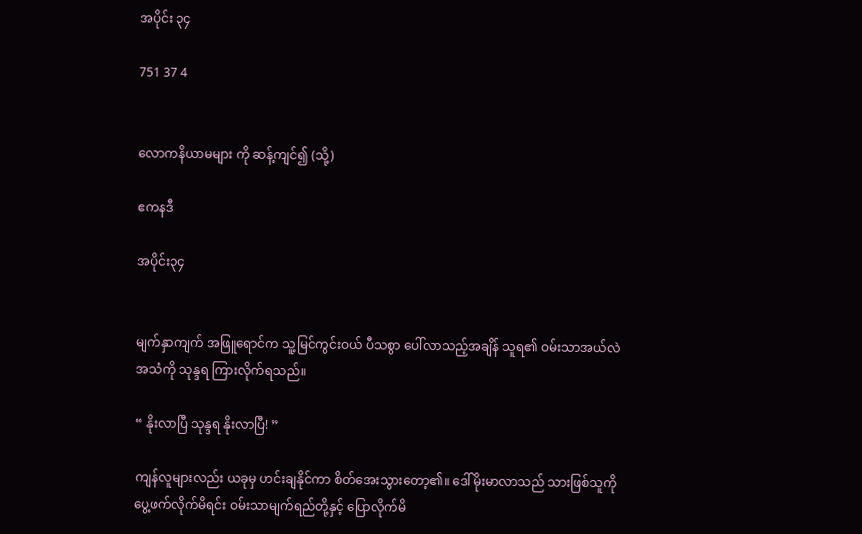အပိုင်း ၃၄

751 37 4


လောကနိယာမများ ကို ဆန့်ကျင်၍ (သို့)

ဧကနဒီ

အပိုင်း၃၄


မျက်နှာကျက် အဖြူရောင်က သူ့မြင်ကွင်းဝယ် ပီသစွာ ပေါ်လာသည့်အချိန် သူရ၏ ဝမ်းသာအယ်လဲ အသံကို သုန္ဒရ ကြားလိုက်ရသည်။

“ နိုးလာပြီ သုန္ဒရ နိုးလာပြီ! ”

ကျန်လူများလည်း ယခုမှ ဟင်းချနိုင်ကာ စိတ်အေးသွားတော့၏။ ဒေါ်မိုးမာလာသည် သားဖြစ်သူကို ပွေ့ဖက်လိုက်မိရင်း ဝမ်းသာမျက်ရည်တို့နှင့် ပြောလိုက်မိ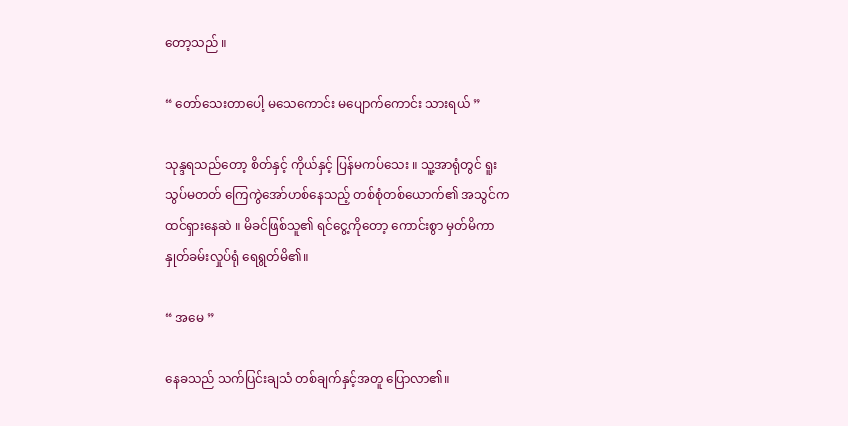တော့သည် ။

“ တော်သေးတာပေါ့ မသေကောင်း မပျောက်ကောင်း သားရယ် ”

သုန္ဒရသည်တော့ စိတ်နှင့် ကိုယ်နှင့် ပြန်မကပ်သေး ။ သူ့အာရုံတွင် ရူးသွပ်မတတ် ကြေကွဲအော်ဟစ်နေသည့် တစ်စုံတစ်ယောက်၏ အသွင်က ထင်ရှားနေဆဲ ။ မိခင်ဖြစ်သူ၏ ရင်ငွေ့ကိုတော့ ကောင်းစွာ မှတ်မိကာ နှုတ်ခမ်းလှုပ်ရုံ ရေရွတ်မိ၏။

“ အမေ ”

နေခသည် သက်ပြင်းချသံ တစ်ချက်နှင့်အတူ ပြောလာ၏။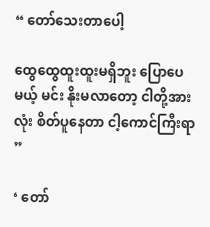“ တော်သေးတာပေါ့

ထွေထွေထူးထူးမရှိဘူး ပြောပေမယ့် မင်း နိုးမလာတော့ ငါတို့အားလုံး စိတ်ပူနေတာ ငါ့ကောင်ကြီးရာ ”

‘ တော်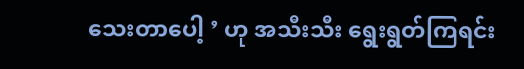သေးတာပေါ့ ’ ဟု အသီးသီး ရွေးရွတ်ကြရင်း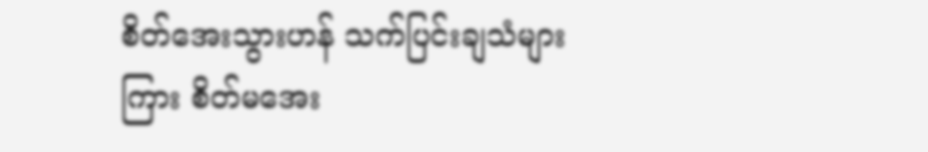စိတ်အေးသွားဟန် သက်ပြင်းချသံများကြား စိတ်မအေး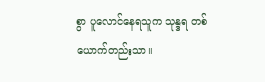စွာ ပူလောင်နေရသူက သုန္ဒရ တစ်ယောက်တည်းသာ။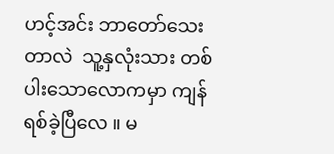ဟင့်အင်း ဘာတော်သေးတာ‌လဲ  သူ့နှလုံးသား တစ်ပါးသောလောကမှာ ကျန်ရစ်ခဲ့ပြီလေ ။ မ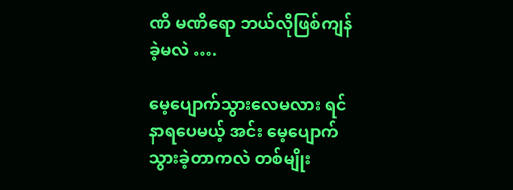ဏိ မဏိရော ဘယ်လိုဖြစ်ကျန်ခဲ့မလဲ ….

မေ့ပျောက်သွားလေမလား ရင်နာရပေမယ့် အင်း မေ့ပျောက်သွားခဲ့တာကလဲ တစ်မျိုး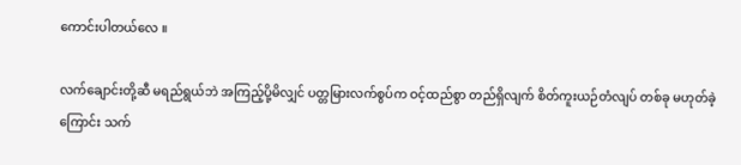ကောင်းပါတယ်လေ ။

လက်ချောင်းတို့ဆီ မရည်ရွယ်ဘဲ အကြည့်ပို့မိလျှင် ပတ္တမြားလက်စွပ်က ဝင့်ထည်စွာ တည်ရှိလျက် စိတ်ကူးယဉ်တံလျပ် တစ်ခု မဟုတ်ခဲ့ကြောင်း သက်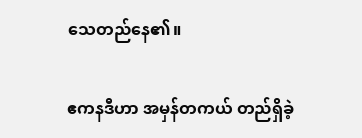သေတည်နေ၏။

ဧကနဒီဟာ အမှန်တကယ် တည်ရှိခဲ့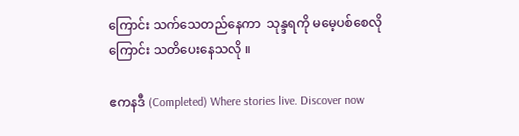ကြောင်း သက်သေတည်နေကာ  သုန္ဒရကို မမေ့ပစ်စေလိုကြောင်း သတိပေးနေသလို ။

ဧကနဒီ (Completed) Where stories live. Discover now